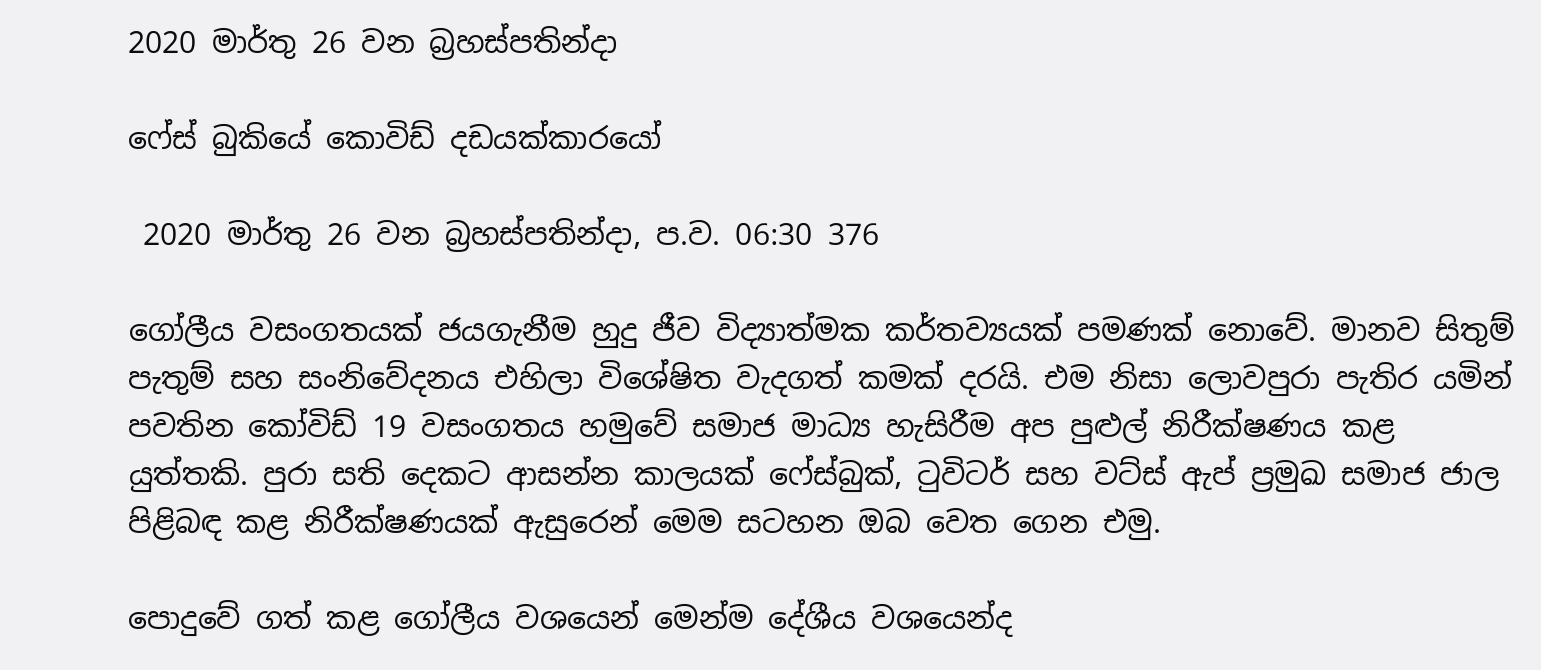2020 මාර්තු 26 වන බ්‍රහස්පතින්දා

ෆේස් බුකියේ කොවිඩ් දඩයක්කාරයෝ

 2020 මාර්තු 26 වන බ්‍රහස්පතින්දා, ප.ව. 06:30 376

ගෝලීය වසංගතයක් ජයගැනීම හුදු ජීව විද්‍යාත්මක කර්තව්‍යයක් පමණක් නොවේ. මානව සිතුම් පැතුම් සහ සංනිවේදනය එහිලා විශේෂිත වැදගත් කමක් දරයි. එම නිසා ලොවපුරා පැතිර යමින් පවතින කෝවිඩ් 19 වසංගතය හමුවේ සමාජ මාධ්‍ය හැසිරීම අප පුළුල් නිරීක්ෂණය කළ යුත්තකි. පුරා සති දෙකට ආසන්න කාලයක් ෆේස්බුක්, ටුවිටර් සහ වට්ස් ඇප් ප්‍රමුඛ සමාජ ජාල පිළිබඳ කළ නිරීක්ෂණයක් ඇසුරෙන් මෙම සටහන ඔබ වෙත ගෙන එමු.

පොදුවේ ගත් කළ ගෝලීය වශයෙන් මෙන්ම දේශීය වශයෙන්ද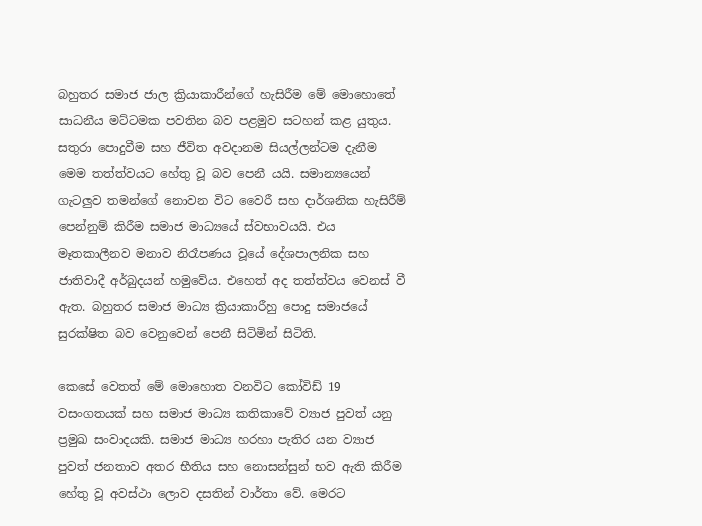බහුතර සමාජ ජාල ක්‍රියාකාරීන්ගේ හැසිරීම මේ මොහොතේ සාධනීය මට්ටමක පවතින බව පළමුව සටහන් කළ යුතුය. සතුරා පොදුවීම සහ ජීවිත අවදානම සියල්ලන්ටම දැනීම මෙම තත්ත්වයට හේතු වූ බව පෙනී යයි. සමාන්‍යයෙන් ගැටලුව තමන්ගේ නොවන විට වෛරී සහ දාර්ශනික හැසිරීම් පෙන්නුම් කිරීම සමාජ මාධ්‍යයේ ස්වභාවයයි. එය මෑතකාලීනව මනාව නිරෑපණය වූයේ දේශපාලනික සහ ජාතිවාදී අර්බුදයන් හමුවේය. එහෙත් අද තත්ත්වය වෙනස් වී ඇත. බහුතර සමාජ මාධ්‍ය ක්‍රියාකාරීහු පොදු සමාජයේ සුරක්ෂිත බව වෙනුවෙන් පෙනී සිටිමින් සිටිති.

කෙසේ වෙතත් මේ මොහොත වනවිට කෝවිඩ් 19 වසංගතයක් සහ සමාජ මාධ්‍ය කතිකාවේ ව්‍යාජ පුවත් යනු ප්‍රමුඛ සංවාදයකි. සමාජ මාධ්‍ය හරහා පැතිර යන ව්‍යාජ පුවත් ජනතාව අතර භීතිය සහ නොසන්සුන් භව ඇති කිරීම හේතු වූ අවස්ථා ලොව දසතින් වාර්තා වේ. මෙරට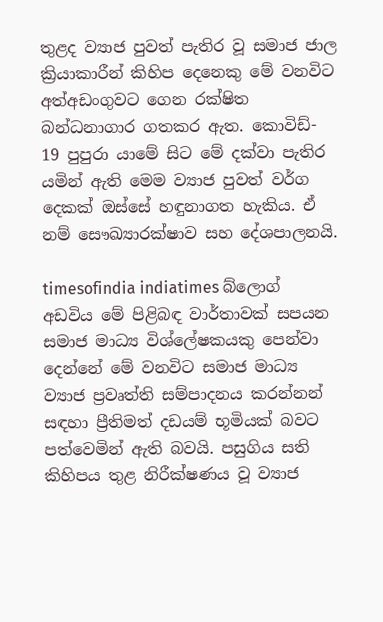තුළද ව්‍යාජ පුවත් පැතිර වූ සමාජ ජාල ක්‍රියාකාරීන් කිහිප දෙනෙකු මේ වනවිට අත්අඩංගුවට ගෙන රක්ෂිත බන්ධනාගාර ගතකර ඇත. කොවිඩ්- 19 පුපුරා යාමේ සිට මේ දක්වා පැතිර යමින් ඇති මෙම ව්‍යාජ පුවත් වර්ග දෙකක් ඔස්සේ හඳුනාගත හැකිය. ඒ නම් සෞඛ්‍යාරක්ෂාව සහ දේශපාලනයි.

timesofindia indiatimes බ්ලොග් අඩවිය මේ පිළිබඳ වාර්තාවක් සපයන සමාජ මාධ්‍ය විශ්ලේෂකයකු පෙන්වා දෙන්නේ මේ වනවිට සමාජ මාධ්‍ය ව්‍යාජ ප්‍රවෘත්ති සම්පාදනය කරන්නන් සඳහා ප්‍රීතිමත් දඩයම් භූමියක් බවට පත්වෙමින් ඇති බවයි. පසුගිය සති කිහිපය තුළ නිරීක්ෂණය වූ ව්‍යාජ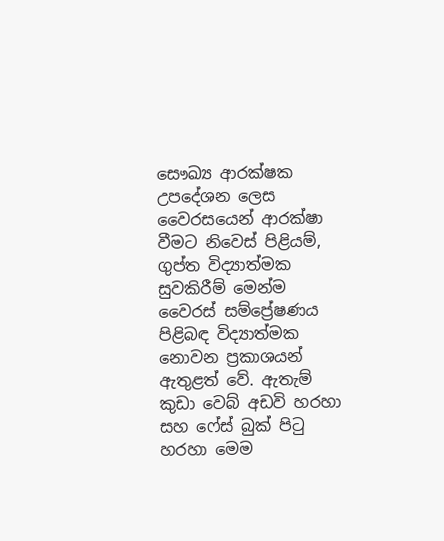සෞඛ්‍ය ආරක්ෂක උපදේශන ලෙස වෛරසයෙන් ආරක්ෂා වීමට නිවෙස් පිළියම්, ගුප්ත විද්‍යාත්මක සුවකිරීම් මෙන්ම වෛරස් සම්ප්‍රේෂණය පිළිබඳ විද්‍යාත්මක නොවන ප්‍රකාශයන් ඇතුළත් වේ. ඇතැම් කුඩා වෙබ් අඩවි හරහා සහ ෆේස් බුක් පිටු හරහා මෙම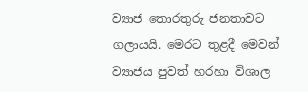ව්‍යාජ තොරතුරු ජනතාවට ගලායයි. මෙරට තුළදී මෙවන් ව්‍යාජය පුවත් හරහා විශාල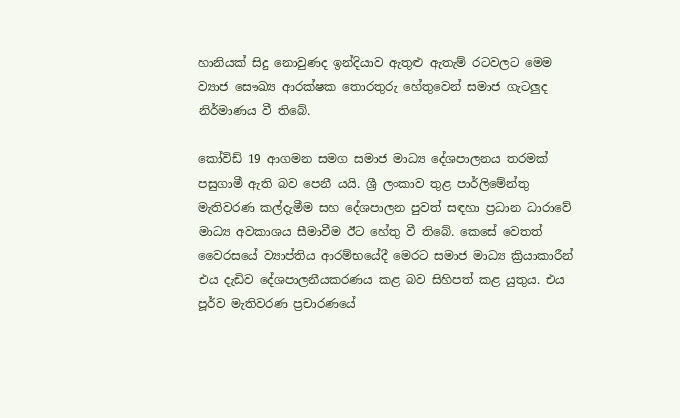හානියක් සිදු නොවුණද ඉන්දියාව ඇතුළු ඇතැම් රටවලට මෙම ව්‍යාජ සෞඛ්‍ය ආරක්ෂක තොරතුරු හේතුවෙන් සමාජ ගැටලුද නිර්මාණය වී තිබේ.

කෝවිඩ් 19 ආගමන සමග සමාජ මාධ්‍ය දේශපාලනය තරමක් පසුගාමී ඇති බව පෙනී යයි. ශ්‍රී ලංකාව තුළ පාර්ලිමේන්තු මැතිවරණ කල්දැමීම සහ දේශපාලන පුවත් සඳහා ප්‍රධාන ධාරාවේ මාධ්‍ය අවකාශය සීමාවීම ඊට හේතු වී තිබේ. කෙසේ වෙතත් වෛරසයේ ව්‍යාප්තිය ආරම්භයේදී මෙරට සමාජ මාධ්‍ය ක්‍රියාකාරීන් එය දැඩිව දේශපාලනීයකරණය කළ බව සිහිපත් කළ යුතුය. එය පූර්ව මැතිවරණ ප්‍රචාරණයේ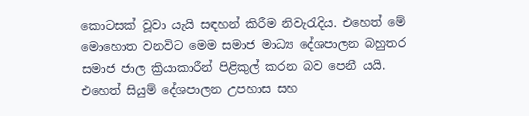කොටසක් වූවා යැයි සඳහන් කිරීම නිවැරැදිය. එහෙත් මේ මොහොත වනවිට මෙම සමාජ මාධ්‍ය දේශපාලන බහුතර සමාජ ජාල ක්‍රියාකාරීන් පිළිකුල් කරන බව පෙනී යයි. එහෙත් සියුම් දේශපාලන උපහාස සහ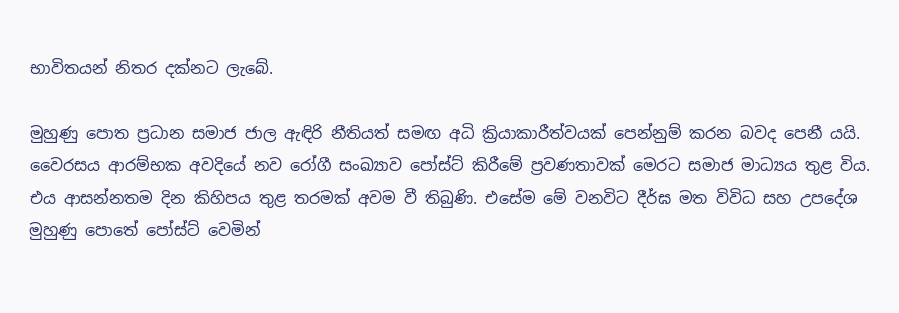භාවිතයන් නිතර දක්නට ලැබේ.

මුහුණු පොත ප්‍රධාන සමාජ ජාල ඇඳිරි නීතියත් සමඟ අධි ක්‍රියාකාරීත්වයක් පෙන්නුම් කරන බවද පෙනී යයි. වෛරසය ආරම්භක අවදියේ නව රෝගී සංඛ්‍යාව පෝස්ට් කිරීමේ ප්‍රවණතාවක් මෙරට සමාජ මාධ්‍යය තුළ විය. එය ආසන්නතම දින කිහිපය තුළ තරමක් අවම වී තිබුණි. එසේම මේ වනවිට දීර්ඝ මත විවිධ සහ උපදේශ මුහුණු පොතේ පෝස්ට් වෙමින්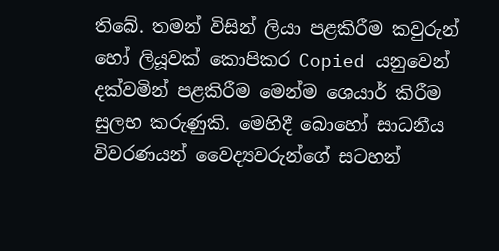තිබේ. තමන් විසින් ලියා පළකිරීම කවුරුන් හෝ ලියූවක් කොපිකර Copied යනුවෙන් දක්වමින් පළකිරීම මෙන්ම ශෙයාර් කිරීම සුලභ කරුණුකි. මෙහිදී බොහෝ සාධනීය විවරණයන් වෛද්‍යවරුන්ගේ සටහන්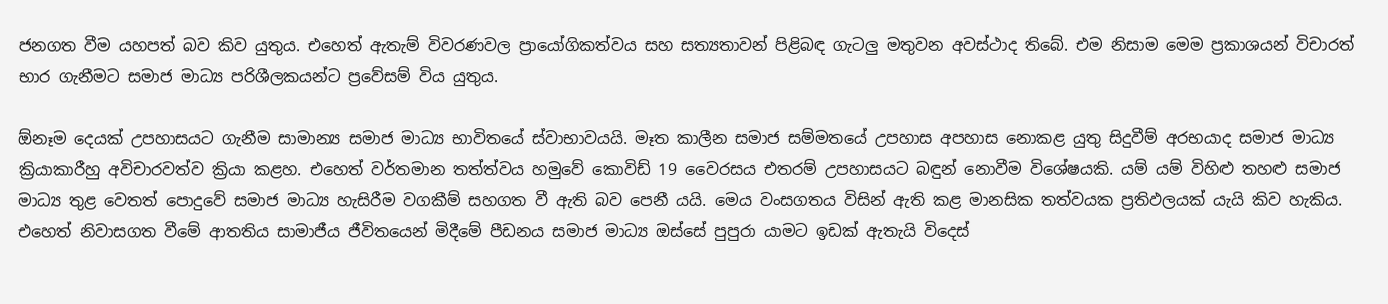ජනගත වීම යහපත් බව කිව යුතුය. එහෙත් ඇතැම් විවරණවල ප්‍රායෝගිකත්වය සහ සත්‍යතාවන් පිළිබඳ ගැටලු මතුවන අවස්ථාද තිබේ. එම නිසාම මෙම ප්‍රකාශයන් විචාරත් භාර ගැනීමට සමාජ මාධ්‍ය පරිශීලකයන්ට ප්‍රවේසම් විය යුතුය.

ඕනෑම දෙයක් උපහාසයට ගැනීම සාමාන්‍ය සමාජ මාධ්‍ය භාවිතයේ ස්වාභාවයයි. මෑත කාලීන සමාජ සම්මතයේ උපහාස අපහාස නොකළ යුතු සිදුවීම් අරභයාද සමාජ මාධ්‍ය ක්‍රියාකාරීහු අවිචාරවත්ව ක්‍රියා කළහ. එහෙත් වර්තමාන තත්ත්වය හමුවේ කොවිඩ් 19 වෛරසය එතරම් උපහාසයට බඳුන් නොවීම විශේෂයකි. යම් යම් විහිළු තහළු සමාජ මාධ්‍ය තුළ වෙතත් පොදුවේ සමාජ මාධ්‍ය හැසිරීම වගකීම් සහගත වී ඇති බව පෙනී යයි. මෙය වංසගතය විසින් ඇති කළ මානසික තත්වයක ප්‍රතිඵලයක් යැයි කිව හැකිය. එහෙත් නිවාසගත වීමේ ආතතිය සාමාජීය ජීවිතයෙන් මිදීමේ පීඩනය සමාජ මාධ්‍ය ඔස්සේ පුපුරා යාමට ඉඩක් ඇතැයි විදෙස්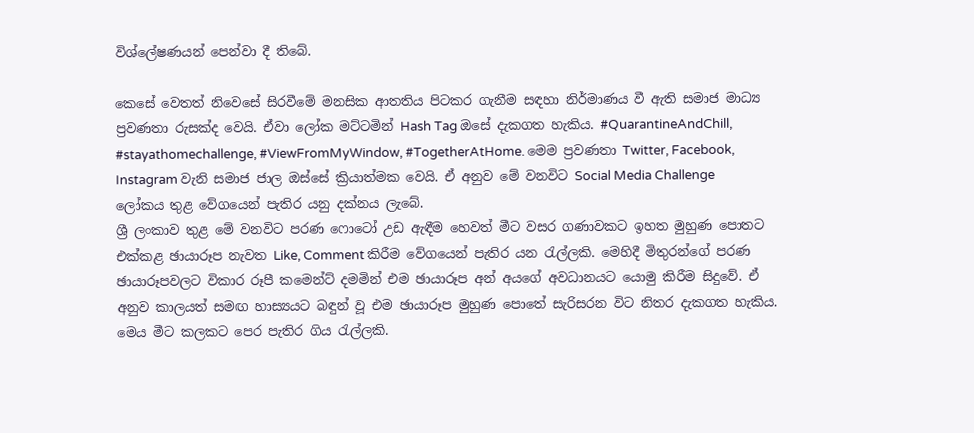විශ්ලේෂණයන් පෙන්වා දී තිබේ.

කෙසේ වෙතත් නිවෙසේ සිරවීමේ මනසික ආතතිය පිටකර ගැනීම සඳහා නිර්මාණය වී ඇති සමාජ මාධ්‍ය ප්‍රවණතා රුසක්ද වෙයි. ඒවා ලෝක මට්ටමින් Hash Tag ඔසේ දැකගත හැකිය. #QuarantineAndChill, #stayathomechallenge, #ViewFromMyWindow, #TogetherAtHome. මෙම ප්‍රවණතා Twitter, Facebook, Instagram වැනි සමාජ ජාල ඔස්සේ ක්‍රියාත්මක වෙයි. ඒ අනුව මේ වනවිට Social Media Challenge ලෝකය තුළ වේගයෙන් පැතිර යනු දක්නය ලැබේ.
ශ්‍රී ලංකාව තුළ මේ වනවිට පරණ ෆොටෝ උඩ ඇඳීම හෙවත් මීට වසර ගණාවකට ඉහත මුහුණ පොතට එක්කළ ඡායාරූප නැවත Like, Comment කිරීම වේගයෙන් පැතිර යන රැල්ලකි. මෙහිදී මිතුරන්ගේ පරණ ඡායාරූපවලට විකාර රූපී කමෙන්ට් දමමින් එම ඡායාරූප අන් අයගේ අවධානයට යොමු කිරීම සිදුවේ. ඒ අනුව කාලයත් සමඟ හාස්‍යයට බඳුන් වූ එම ඡායාරූප මුහුණ පොතේ සැරිසරන විට නිතර දැකගත හැකිය. මෙය මීට කලකට පෙර පැතිර ගිය රැල්ලකි.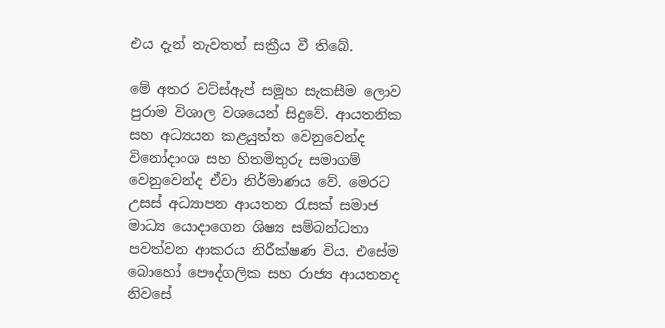එය දැන් නැවතත් සක්‍රීය වී තිබේ.

මේ අතර වට්ස්ඇප් සමූහ සැකසීම ලොව පුරාම විශාල වශයෙන් සිදුවේ. ආයතනික සහ අධ්‍යයන කළයුත්ත වෙනුවෙන්ද විනෝදාංශ සහ හිතමිතුරු සමාගම් වෙනුවෙන්ද ඒවා නිර්මාණය වේ. මෙරට උසස් අධ්‍යාපන ආයතන රැසක් සමාජ මාධ්‍ය යොදාගෙන ශිෂ්‍ය සම්බන්ධතා පවත්වන ආකරය නිරීක්ෂණ විය. එසේම බොහෝ පෞද්ගලික සහ රාජ්‍ය ආයතනද නිවසේ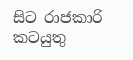සිට රාජකාරි කටයුතු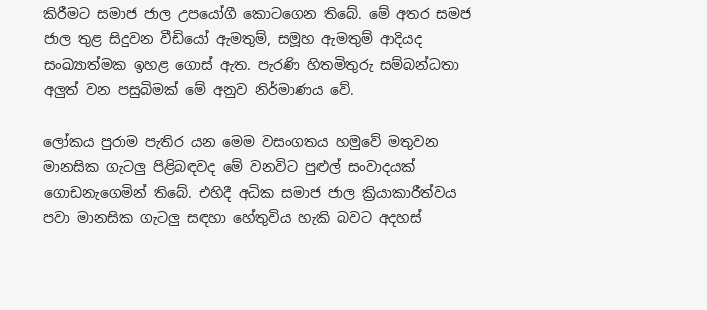කිරීමට සමාජ ජාල උපයෝගී කොටගෙන තිබේ. මේ අතර සමජ ජාල තුළ සිදුවන වීඩියෝ ඇමතුම්, සමූහ ඇමතුම් ආදියද සංඛ්‍යාත්මක ඉහළ ගොස් ඇත. පැරණි හිතමිතුරු සම්බන්ධතා අලුත් වන පසුබිමක් මේ අනුව නිර්මාණය වේ.

ලෝකය පුරාම පැතිර යන මෙම වසංගතය හමුවේ මතුවන මානසික ගැටලු පිළිබඳවද මේ වනවිට පුළුල් සංවාදයක් ගොඩනැගෙමින් තිබේ. එහිදී අධික සමාජ ජාල ක්‍රියාකාරීත්වය පවා මානසික ගැටලු සඳහා හේතුවිය හැකි බවට අදහස්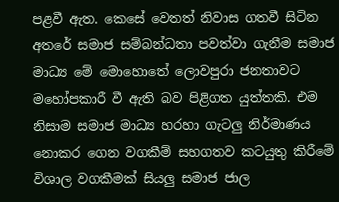පළවී ඇත. කෙසේ වෙතත් නිවාස ගතවී සිටින අතරේ සමාජ සම්බන්ධතා පවත්වා ගැනීම සමාජ මාධ්‍ය මේ මොහොතේ ලොවපුරා ජනතාවට මහෝපකාරී වී ඇති බව පිළිගත යුත්තකි. එම නිසාම සමාජ මාධ්‍ය හරහා ගැටලු නිර්මාණය නොකර ගෙන වගකීම් සහගතව කටයුතු කිරීමේ විශාල වගකීමක් සියලු සමාජ ජාල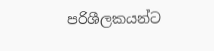පරිශීලකයන්ට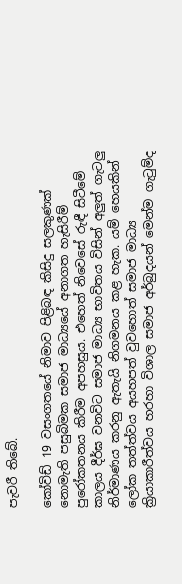පැවරී තිබේ.

කෝවිඩ් 19 වසංගතයේ නිමාව පිළිබඳ කිසිදු සලකුණක් නොමැති පසුබිමක සමාජ මාධ්‍යයේ අනාගත හැසිරීම් පුරෝකතනය කිරීම අපහසුය. එහෙත් නිවෙසේ රුඳී සිටීමේ කාලය දීර්ඝ වනවිට සමාජ මාධ්‍ය භාවිතය විසින් අලුත් ගැටලු නිර්මාණය කරනු ඇතැයි නිගමනය කළ හැක. යම් හෙයකින් ලෝක තත්ත්වය අයහපත් වුවහොත් සමාජ මාධ්‍ය ක්‍රියාකාරීත්වය හරහා විශාල සමාජ අර්බුදයන් මෙන්ම ගැටුම්ද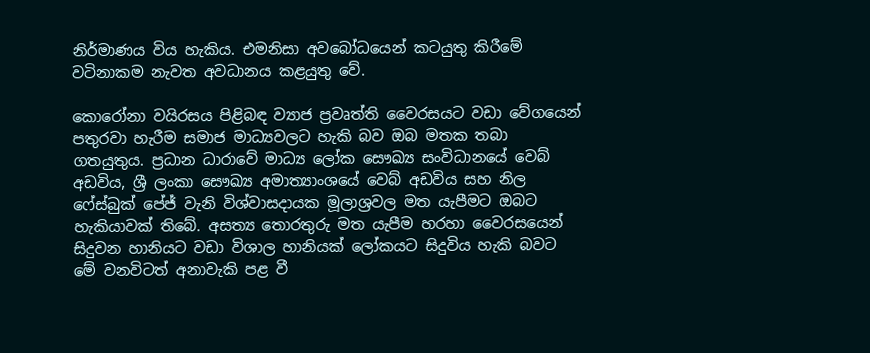නිර්මාණය විය හැකිය. එමනිසා අවබෝධයෙන් කටයුතු කිරීමේ වටිනාකම නැවත අවධානය කළයුතු වේ.

කොරෝනා වයිරසය පිළිබඳ ව්‍යාජ ප්‍රවෘත්ති වෛරසයට වඩා වේගයෙන් පතුරවා හැරීම සමාජ මාධ්‍යවලට හැකි බව ඔබ මතක තබා ගතයුතුය. ප්‍රධාන ධාරාවේ මාධ්‍ය ලෝක සෞඛ්‍ය සංවිධානයේ වෙබ් අඩවිය, ශ්‍රී ලංකා සෞඛ්‍ය අමාත්‍යාංශයේ වෙබ් අඩවිය සහ නිල ෆේස්බුක් පේජ් වැනි විශ්වාසදායක මූලාශ්‍රවල මත යැපීමට ඔබට හැකියාවක් තිබේ. අසත්‍ය තොරතුරු මත යැපීම හරහා වෛරසයෙන් සිදුවන හානියට වඩා විශාල හානියක් ලෝකයට සිදුවිය හැකි බවට මේ වනවිටත් අනාවැකි පළ වී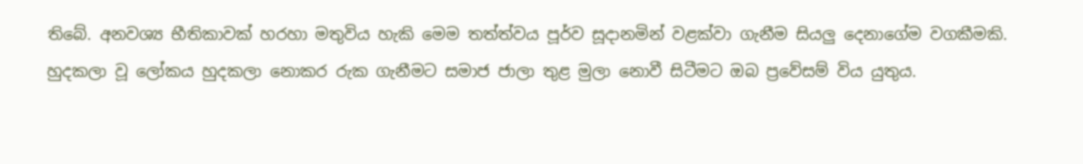තිබේ. අනවශ්‍ය භීතිකාවක් හරහා මතුවිය හැකි මෙම තත්ත්වය පූර්ව සූදානමින් වළක්වා ගැනීම සියලු දෙනාගේම වගකීමකි. හුදකලා වූ ලෝකය හුදකලා නොකර රුක ගැනීමට සමාජ ජාලා තුළ මුලා නොවී සිටීමට ඔබ ප්‍රවේසම් විය යුතුය.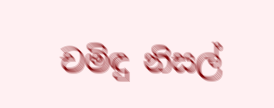චමිඳු නිසල්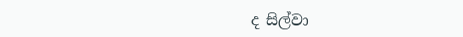ද සිල්වා